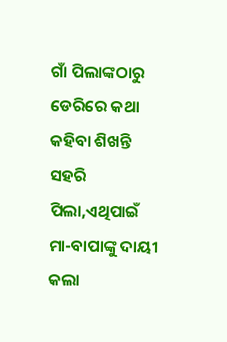ଗାଁ ପିଲାଙ୍କଠାରୁ ଡେରିରେ କଥା କହିବା ଶିଖନ୍ତି ସହରି ପିଲା,ଏଥିପାଇଁ ମା-ବାପାଙ୍କୁ ଦାୟୀ କଲା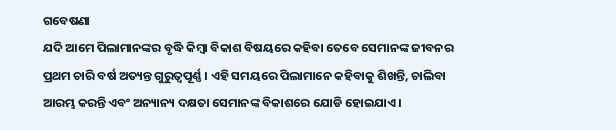ଗବେଷଣା
ଯଦି ଆମେ ପିଲାମାନଙ୍କର ବୃଦ୍ଧି କିମ୍ବା ବିକାଶ ବିଷୟରେ କହିବା ତେବେ ସେମାନଙ୍କ ଜୀବନର ପ୍ରଥମ ଚାରି ବର୍ଷ ଅତ୍ୟନ୍ତ ଗୁରୁତ୍ୱପୂର୍ଣ୍ଣ । ଏହି ସମୟରେ ପିଲାମାନେ କହିବାକୁ ଶିଖନ୍ତି, ଚାଲିବା ଆରମ୍ଭ କରନ୍ତି ଏବଂ ଅନ୍ୟାନ୍ୟ ଦକ୍ଷତା ସେମାନଙ୍କ ବିକାଶରେ ଯୋଡି ହୋଇଯାଏ ।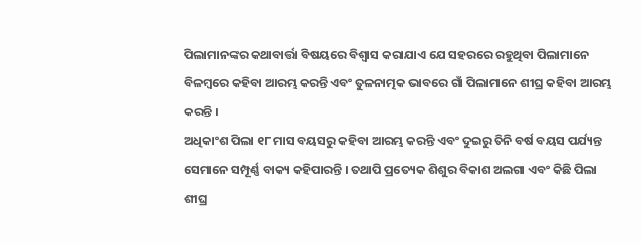ପିଲାମାନଙ୍କର କଥାବାର୍ତ୍ତା ବିଷୟରେ ବିଶ୍ୱାସ କରାଯାଏ ଯେ ସହରରେ ରହୁଥିବା ପିଲାମାନେ ବିଳମ୍ବରେ କହିବା ଆରମ୍ଭ କରନ୍ତି ଏବଂ ତୁଳନାତ୍ମକ ଭାବରେ ଗାଁ ପିଲାମାନେ ଶୀଘ୍ର କହିବା ଆରମ୍ଭ କରନ୍ତି ।
ଅଧିକାଂଶ ପିଲା ୧୮ ମାସ ବୟସରୁ କହିବା ଆରମ୍ଭ କରନ୍ତି ଏବଂ ଦୁଇରୁ ତିନି ବର୍ଷ ବୟସ ପର୍ଯ୍ୟନ୍ତ ସେମାନେ ସମ୍ପୂର୍ଣ୍ଣ ବାକ୍ୟ କହିପାରନ୍ତି । ତଥାପି ପ୍ରତ୍ୟେକ ଶିଶୁର ବିକାଶ ଅଲଗା ଏବଂ କିଛି ପିଲା ଶୀଘ୍ର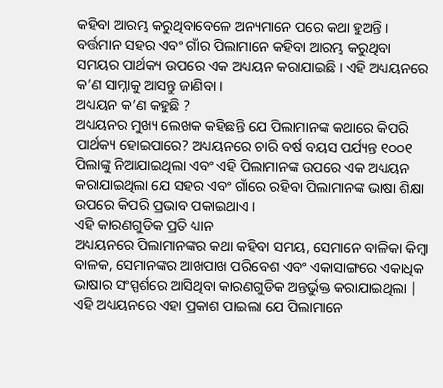କହିବା ଆରମ୍ଭ କରୁଥିବାବେଳେ ଅନ୍ୟମାନେ ପରେ କଥା ହୁଅନ୍ତି । ବର୍ତ୍ତମାନ ସହର ଏବଂ ଗାଁର ପିଲାମାନେ କହିବା ଆରମ୍ଭ କରୁଥିବା ସମୟର ପାର୍ଥକ୍ୟ ଉପରେ ଏକ ଅଧ୍ୟୟନ କରାଯାଇଛି । ଏହି ଅଧ୍ୟୟନରେ କ’ଣ ସାମ୍ନାକୁ ଆସନ୍ତୁ ଜାଣିବା ।
ଅଧ୍ୟୟନ କ’ଣ କହୁଛି ?
ଅଧ୍ୟୟନର ମୁଖ୍ୟ ଲେଖକ କହିଛନ୍ତି ଯେ ପିଲାମାନଙ୍କ କଥାରେ କିପରି ପାର୍ଥକ୍ୟ ହୋଇପାରେ? ଅଧ୍ୟୟନରେ ଚାରି ବର୍ଷ ବୟସ ପର୍ଯ୍ୟନ୍ତ ୧୦୦୧ ପିଲାଙ୍କୁ ନିଆଯାଇଥିଲା ଏବଂ ଏହି ପିଲାମାନଙ୍କ ଉପରେ ଏକ ଅଧ୍ୟୟନ କରାଯାଇଥିଲା ଯେ ସହର ଏବଂ ଗାଁରେ ରହିବା ପିଲାମାନଙ୍କ ଭାଷା ଶିକ୍ଷା ଉପରେ କିପରି ପ୍ରଭାବ ପକାଇଥାଏ ।
ଏହି କାରଣଗୁଡିକ ପ୍ରତି ଧ୍ୟାନ
ଅଧ୍ୟୟନରେ ପିଲାମାନଙ୍କର କଥା କହିବା ସମୟ, ସେମାନେ ବାଳିକା କିମ୍ବା ବାଳକ, ସେମାନଙ୍କର ଆଖପାଖ ପରିବେଶ ଏବଂ ଏକାସାଙ୍ଗରେ ଏକାଧିକ ଭାଷାର ସଂସ୍ପର୍ଶରେ ଆସିଥିବା କାରଣଗୁଡିକ ଅନ୍ତର୍ଭୁକ୍ତ କରାଯାଇଥିଲା | ଏହି ଅଧ୍ୟୟନରେ ଏହା ପ୍ରକାଶ ପାଇଲା ଯେ ପିଲାମାନେ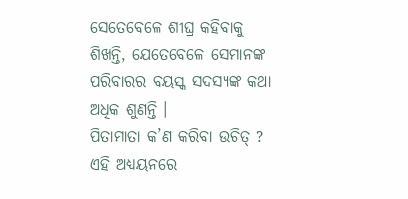ସେତେବେଳେ ଶୀଘ୍ର କହିବାକୁ ଶିଖନ୍ତି, ଯେତେବେଳେ ସେମାନଙ୍କ ପରିବାରର ବୟସ୍କ ସଦସ୍ୟଙ୍କ କଥା ଅଧିକ ଶୁଣନ୍ତି ।
ପିତାମାତା କ’ଣ କରିବା ଉଚିତ୍ ?
ଏହି ଅଧ୍ୟୟନରେ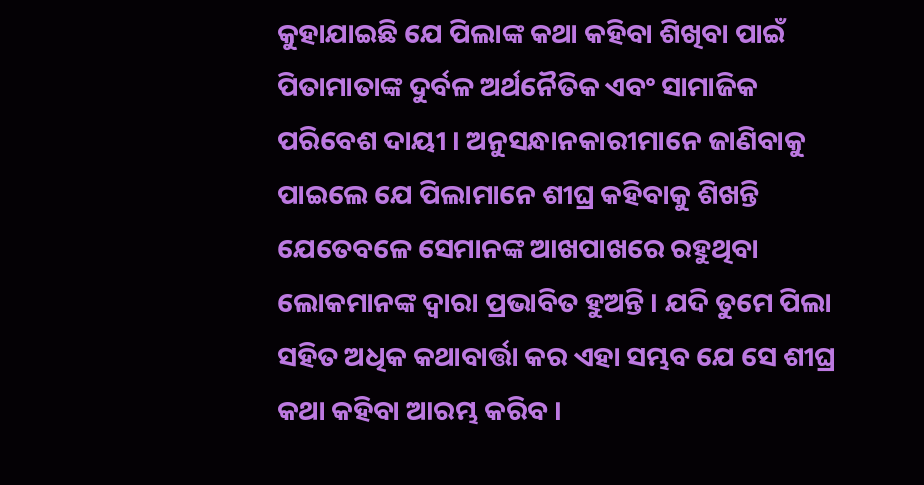କୁହାଯାଇଛି ଯେ ପିଲାଙ୍କ କଥା କହିବା ଶିଖିବା ପାଇଁ ପିତାମାତାଙ୍କ ଦୁର୍ବଳ ଅର୍ଥନୈତିକ ଏବଂ ସାମାଜିକ ପରିବେଶ ଦାୟୀ । ଅନୁସନ୍ଧାନକାରୀମାନେ ଜାଣିବାକୁ ପାଇଲେ ଯେ ପିଲାମାନେ ଶୀଘ୍ର କହିବାକୁ ଶିଖନ୍ତି ଯେତେବଳେ ସେମାନଙ୍କ ଆଖପାଖରେ ରହୁଥିବା ଲୋକମାନଙ୍କ ଦ୍ୱାରା ପ୍ରଭାବିତ ହୁଅନ୍ତି । ଯଦି ତୁମେ ପିଲା ସହିତ ଅଧିକ କଥାବାର୍ତ୍ତା କର ଏହା ସମ୍ଭବ ଯେ ସେ ଶୀଘ୍ର କଥା କହିବା ଆରମ୍ଭ କରିବ ।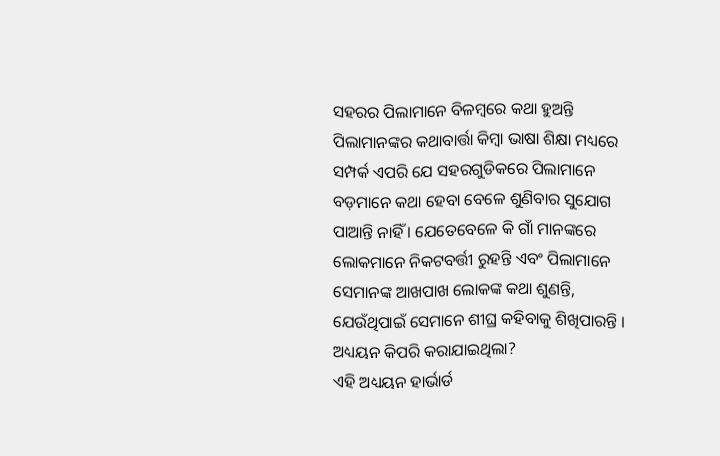ସହରର ପିଲାମାନେ ବିଳମ୍ବରେ କଥା ହୁଅନ୍ତି
ପିଲାମାନଙ୍କର କଥାବାର୍ତ୍ତା କିମ୍ବା ଭାଷା ଶିକ୍ଷା ମଧ୍ୟରେ ସମ୍ପର୍କ ଏପରି ଯେ ସହରଗୁଡିକରେ ପିଲାମାନେ ବଡ଼ମାନେ କଥା ହେବା ବେଳେ ଶୁଣିବାର ସୁଯୋଗ ପାଆନ୍ତି ନାହିଁ । ଯେତେବେଳେ କି ଗାଁ ମାନଙ୍କରେ ଲୋକମାନେ ନିକଟବର୍ତ୍ତୀ ରୁହନ୍ତି ଏବଂ ପିଲାମାନେ ସେମାନଙ୍କ ଆଖପାଖ ଲୋକଙ୍କ କଥା ଶୁଣନ୍ତି, ଯେଉଁଥିପାଇଁ ସେମାନେ ଶୀଘ୍ର କହିବାକୁ ଶିଖିପାରନ୍ତି ।
ଅଧ୍ୟୟନ କିପରି କରାଯାଇଥିଲା?
ଏହି ଅଧ୍ୟୟନ ହାର୍ଭାର୍ଡ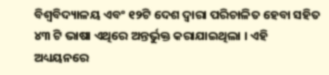ବିଶ୍ୱବିଦ୍ୟାଳୟ ଏବଂ ୧୨ଟି ଦେଶ ଦ୍ୱାରା ପରିଚାଳିତ ହେବା ସହିତ ୪୩ ଟି ଭାଷା ଏଥିରେ ଅନ୍ତର୍ଭୁକ୍ତ କରାଯାଇଥିଲା । ଏହି ଅଧ୍ୟୟନରେ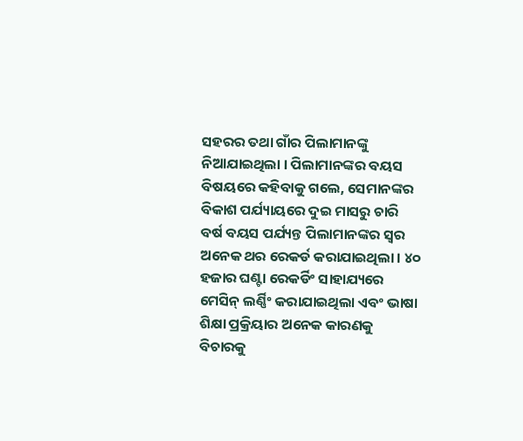ସହରର ତଥା ଗାଁର ପିଲାମାନଙ୍କୁ ନିଆଯାଇଥିଲା । ପିଲାମାନଙ୍କର ବୟସ ବିଷୟରେ କହିବାକୁ ଗଲେ, ସେମାନଙ୍କର ବିକାଶ ପର୍ଯ୍ୟାୟରେ ଦୁଇ ମାସରୁ ଚାରି ବର୍ଷ ବୟସ ପର୍ଯ୍ୟନ୍ତ ପିଲାମାନଙ୍କର ସ୍ୱର ଅନେକ ଥର ରେକର୍ଡ କରାଯାଇଥିଲା । ୪୦ ହଜାର ଘଣ୍ଟା ରେକର୍ଡିଂ ସାହାଯ୍ୟରେ ମେସିନ୍ ଲର୍ଣ୍ଣିଂ କରାଯାଇଥିଲା ଏବଂ ଭାଷା ଶିକ୍ଷା ପ୍ରକ୍ରିୟାର ଅନେକ କାରଣକୁ ବିଚାରକୁ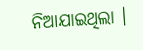ନିଆଯାଇଥିଲା ।